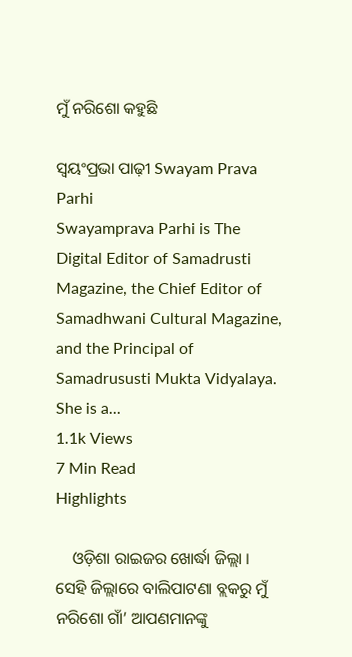ମୁଁ ନରିଶୋ କହୁଛି

ସ୍ଵୟଂପ୍ରଭା ପାଢ଼ୀ Swayam Prava Parhi
Swayamprava Parhi is The Digital Editor of Samadrusti Magazine, the Chief Editor of Samadhwani Cultural Magazine, and the Principal of Samadrususti Mukta Vidyalaya. She is a...
1.1k Views
7 Min Read
Highlights

    ଓଡ଼ିଶା ରାଇଜର ଖୋର୍ଦ୍ଧା ଜିଲ୍ଲା । ସେହି ଜିଲ୍ଲାରେ ବାଲିପାଟଣା ବ୍ଲକରୁ ମୁଁ ନରିଶୋ ଗାଁ’ ଆପଣମାନଙ୍କୁ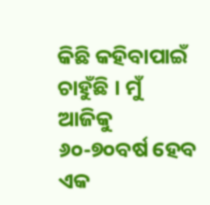କିଛି କହିବାପାଇଁ ଚାହୁଁଛି । ମୁଁ ଆଜିକୁ ୬୦-୭୦ବର୍ଷ ହେବ ଏକ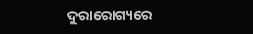ଦୁରାରୋଗ୍ୟରେ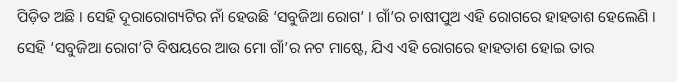ପିଡ଼ିତ ଅଛି । ସେହି ଦୂରାରୋଗ୍ୟଟିର ନାଁ ହେଉଛି ‘ସବୁଜିଆ ରୋଗ’ । ଗାଁ’ର ଚାଷୀପୁଅ ଏହି ରୋଗରେ ହାହତାଶ ହେଲେଣି । ସେହି ‘ସବୁଜିଆ ରୋଗ’ଟି ବିଷୟରେ ଆଉ ମୋ ଗାଁ’ର ନଟ ମାଷ୍ଟେ, ଯିଏ ଏହି ରୋଗରେ ହାହତାଶ ହୋଇ ତାର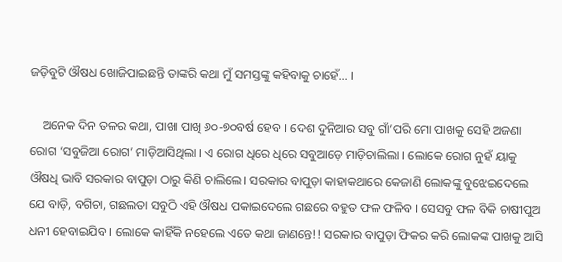ଜଡ଼ିବୁଟି ଔଷଧ ଖୋଜିପାଇଛନ୍ତି ତାଙ୍କରି କଥା ମୁଁ ସମସ୍ତଙ୍କୁ କହିବାକୁ ଚାହେଁ… ।

    ଅନେକ ଦିନ ତଳର କଥା, ପାଖା ପାଖି ୬୦-୭୦ବର୍ଷ ହେବ । ଦେଶ ଦୁନିଆର ସବୁ ଗାଁ’ପରି ମୋ ପାଖକୁ ସେହି ଅଜଣା ରୋଗ ‘ସବୁଜିଆ ରୋଗ’ ମାଡ଼ିଆସିଥିଲା । ଏ ରୋଗ ଧିରେ ଧିରେ ସବୁଆଡ଼େ ମାଡ଼ିଚାଲିଲା । ଲୋକେ ରୋଗ ନୁହଁ ୟାକୁ ଔଷଧି ଭାବି ସରକାର ବାପୁଡ଼ା ଠାରୁ କିଣି ଚାଲିଲେ। ସରକାର ବାପୁଡ଼ା କାହାକଥାରେ କେଜାଣି ଲୋକଙ୍କୁ ବୁଝେଇଦେଲେ ଯେ ବାଡ଼ି, ବଗିଚା, ଗଛଲତା ସବୁଠି ଏହି ଔଷଧ ପକାଇଦେଲେ ଗଛରେ ବହୁତ ଫଳ ଫଳିବ । ସେସବୁ ଫଳ ବିକି ଚାଷୀପୁଅ ଧନୀ ହେବାଇଯିବ । ଲୋକେ କାହିଁକି ନହେଲେ ଏତେ କଥା ଜାଣନ୍ତେ!! ସରକାର ବାପୁଡ଼ା ଫିକର କରି ଲୋକଙ୍କ ପାଖକୁ ଆସି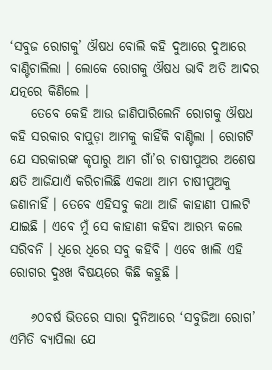‘ସବୁଜ ରୋଗକୁ’ ଔଷଧ ବୋଲି କହି ଦୁଆରେ ଦୁଆରେ ବାଣ୍ଟିଚାଲିଲା । ଲୋକେ ରୋଗକୁ ଔଷଧ ଭାବି ଅତି ଆଦର ଯତ୍ନରେ କିଣିଲେ ।
    ତେବେ କେହି ଆଉ ଜାଣିପାରିଲେନି ରୋଗକୁ ଔଷଧ କହି ସରକାର ବାପୁଡ଼ା ଆମକୁ କାହିଁକି ବାଣ୍ଟିଲା । ରୋଗଟି ଯେ ସରକାରଙ୍କ କୃପାରୁ ଆମ ଗାଁ’ର ଚାଷୀପୁଅର ଅଶେଷ କ୍ଷତି ଆଜିଯାଏଁ କରିଚାଲିଛି ଏକଥା ଆମ ଚାଷୀପୁଅକୁ ଜଣାନାହିଁ । ତେବେ ଏହିସବୁ କଥା ଆଜି କାହାଣୀ ପାଲଟି ଯାଇଛି । ଏବେ ମୁଁ ସେ କାହାଣୀ କହିବା ଆରମ୍ଭ କଲେ ସରିବନି । ଧିରେ ଧିରେ ସବୁ କହିବି । ଏବେ ଖାଲି ଏହି ରୋଗର ଦୁଃଖ ବିଷୟରେ କିଛି କହୁଛି ।

    ୬୦ବର୍ଷ ଭିତରେ ସାରା ଦୁନିଆରେ ‘ସବୁଜିଆ ରୋଗ’ ଏମିତି ବ୍ୟାପିଲା ଯେ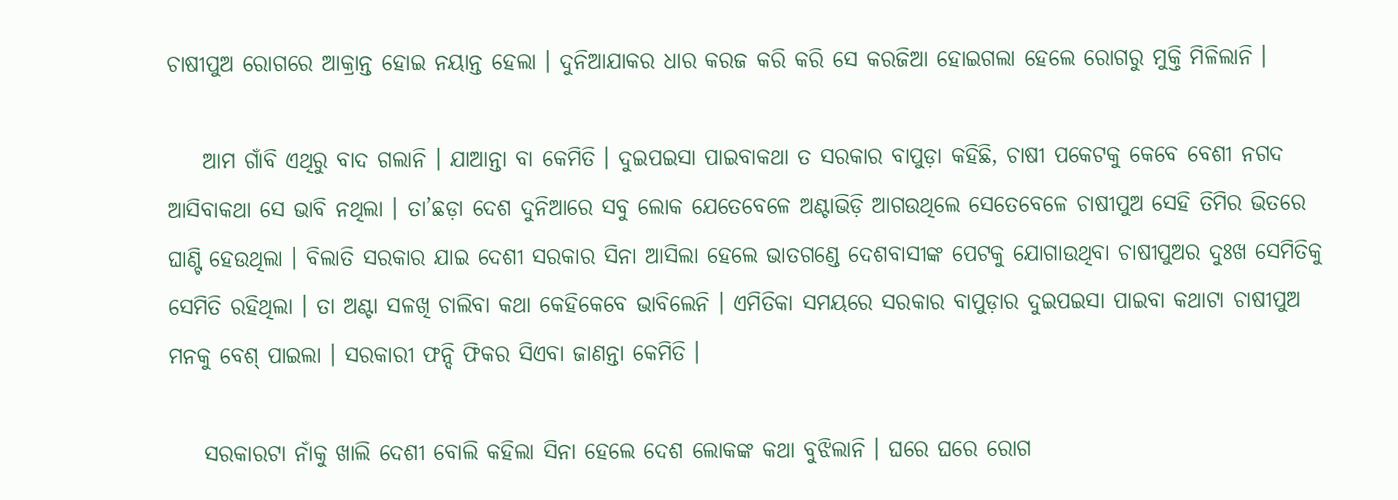ଚାଷୀପୁଅ ରୋଗରେ ଆକ୍ରାନ୍ତ ହୋଇ ନୟାନ୍ତ ହେଲା । ଦୁନିଆଯାକର ଧାର କରଜ କରି କରି ସେ କରଜିଆ ହୋଇଗଲା ହେଲେ ରୋଗରୁ ମୁକ୍ତି ମିଳିଲାନି ।

    ଆମ ଗାଁବି ଏଥିରୁ ବାଦ ଗଲାନି । ଯାଆନ୍ତା ବା କେମିତି । ଦୁଇପଇସା ପାଇବାକଥା ତ ସରକାର ବାପୁଡ଼ା କହିଛି, ଚାଷୀ ପକେଟକୁ କେବେ ବେଶୀ ନଗଦ ଆସିବାକଥା ସେ ଭାବି ନଥିଲା । ତା’ଛଡ଼ା ଦେଶ ଦୁନିଆରେ ସବୁ ଲୋକ ଯେତେବେଳେ ଅଣ୍ଟାଭିଡ଼ି ଆଗଉଥିଲେ ସେତେବେଳେ ଚାଷୀପୁଅ ସେହି ତିମିର ଭିତରେ ଘାଣ୍ଟି ହେଉଥିଲା । ବିଲାତି ସରକାର ଯାଇ ଦେଶୀ ସରକାର ସିନା ଆସିଲା ହେଲେ ଭାତଗଣ୍ଡେ ଦେଶବାସୀଙ୍କ ପେଟକୁ ଯୋଗାଉଥିବା ଚାଷୀପୁଅର ଦୁଃଖ ସେମିତିକୁ ସେମିତି ରହିଥିଲା । ତା ଅଣ୍ଟା ସଳଖି ଚାଲିବା କଥା କେହିକେବେ ଭାବିଲେନି । ଏମିତିକା ସମୟରେ ସରକାର ବାପୁଡ଼ାର ଦୁଇପଇସା ପାଇବା କଥାଟା ଚାଷୀପୁଅ ମନକୁ ବେଶ୍ ପାଇଲା । ସରକାରୀ ଫନ୍ଦି ଫିକର ସିଏବା ଜାଣନ୍ତା କେମିତି ।

    ସରକାରଟା ନାଁକୁ ଖାଲି ଦେଶୀ ବୋଲି କହିଲା ସିନା ହେଲେ ଦେଶ ଲୋକଙ୍କ କଥା ବୁଝିଲାନି । ଘରେ ଘରେ ରୋଗ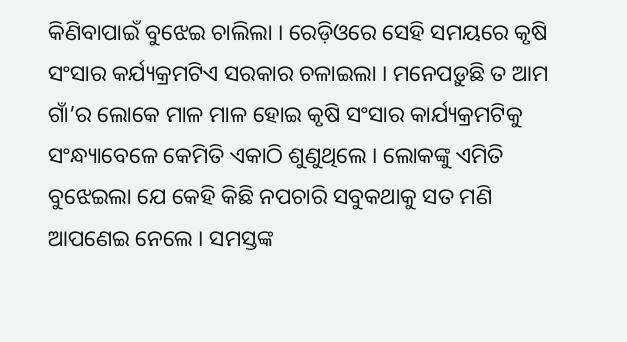କିଣିବାପାଇଁ ବୁଝେଇ ଚାଲିଲା । ରେଡ଼ିଓରେ ସେହି ସମୟରେ କୃଷି ସଂସାର କର୍ଯ୍ୟକ୍ରମଟିଏ ସରକାର ଚଳାଇଲା । ମନେପଡ଼ୁଛି ତ ଆମ ଗାଁ’ର ଲୋକେ ମାଳ ମାଳ ହୋଇ କୃଷି ସଂସାର କାର୍ଯ୍ୟକ୍ରମଟିକୁ ସଂନ୍ଧ୍ୟାବେଳେ କେମିତି ଏକାଠି ଶୁଣୁଥିଲେ । ଲୋକଙ୍କୁ ଏମିତି ବୁଝେଇଲା ଯେ କେହି କିଛି ନପଚାରି ସବୁକଥାକୁ ସତ ମଣି ଆପଣେଇ ନେଲେ । ସମସ୍ତଙ୍କ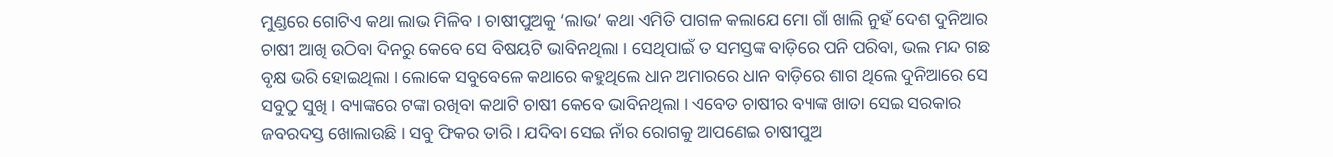ମୁଣ୍ଡରେ ଗୋଟିଏ କଥା ଲାଭ ମିଳିବ । ଚାଷୀପୁଅକୁ ‘ଲାଭ’ କଥା ଏମିତି ପାଗଳ କଲାଯେ ମୋ ଗାଁ ଖାଲି ନୁହଁ ଦେଶ ଦୁନିଆର ଚାଷୀ ଆଖି ଉଠିବା ଦିନରୁ କେବେ ସେ ବିଷୟଟି ଭାବିନଥିଲା । ସେଥିପାଇଁ ତ ସମସ୍ତଙ୍କ ବାଡ଼ିରେ ପନି ପରିବା, ଭଲ ମନ୍ଦ ଗଛ ବୃକ୍ଷ ଭରି ହୋଇଥିଲା । ଲୋକେ ସବୁବେଳେ କଥାରେ କହୁଥିଲେ ଧାନ ଅମାରରେ ଧାନ ବାଡ଼ିରେ ଶାଗ ଥିଲେ ଦୁନିଆରେ ସେ ସବୁଠୁ ସୁଖି । ବ୍ୟାଙ୍କରେ ଟଙ୍କା ରଖିବା କଥାଟି ଚାଷୀ କେବେ ଭାବିନଥିଲା । ଏବେତ ଚାଷୀର ବ୍ୟାଙ୍କ ଖାତା ସେଇ ସରକାର ଜବରଦସ୍ତ ଖୋଲାଉଛି । ସବୁ ଫିକର ତାରି । ଯଦିବା ସେଇ ନାଁର ରୋଗକୁ ଆପଣେଇ ଚାଷୀପୁଅ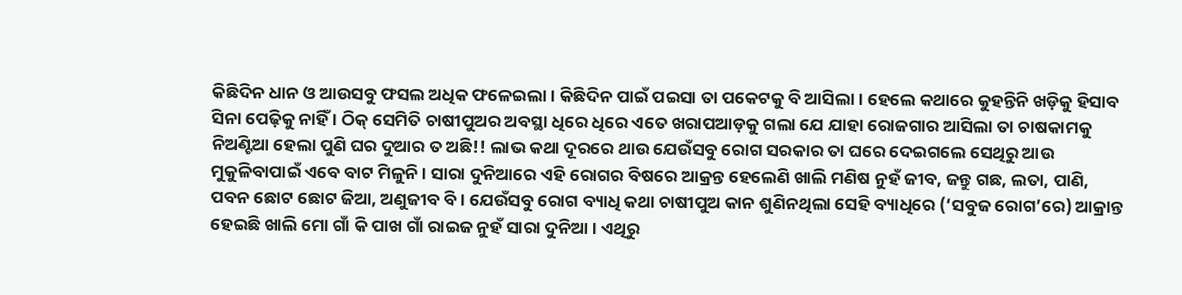କିଛିଦିନ ଧାନ ଓ ଆଉସବୁ ଫସଲ ଅଧିକ ଫଳେଇଲା । କିଛିଦିନ ପାଇଁ ପଇସା ତା ପକେଟକୁ ବି ଆସିଲା । ହେଲେ କଥାରେ କୁହନ୍ତିନି ଖଡ଼ିକୁ ହିସାବ ସିନା ପେଢ଼ିକୁ ନାହିଁ । ଠିକ୍ ସେମିତି ଚାଷୀପୁଅର ଅବସ୍ଥା ଧିରେ ଧିରେ ଏତେ ଖରାପଆଡ଼କୁ ଗଲା ଯେ ଯାହା ରୋଜଗାର ଆସିଲା ତା ଚାଷକାମକୁ ନିଅଣ୍ଟିଆ ହେଲା ପୁଣି ଘର ଦୁଆର ତ ଅଛି!! ଲାଭ କଥା ଦୂରରେ ଥାଉ ଯେଉଁସବୁ ରୋଗ ସରକାର ତା ଘରେ ଦେଇଗଲେ ସେଥିରୁ ଆଉ ମୁକୁଳିବାପାଇଁ ଏବେ ବାଟ ମିଳୁନି । ସାରା ଦୁନିଆରେ ଏହି ରୋଗର ବିଷରେ ଆକ୍ରନ୍ତ ହେଲେଣି ଖାଲି ମଣିଷ ନୁହଁ ଜୀବ, ଜନ୍ତୁ ଗଛ, ଲତା, ପାଣି, ପବନ ଛୋଟ ଛୋଟ ଜିଆ, ଅଣୁଜୀବ ବି । ଯେଉଁସବୁ ରୋଗ ବ୍ୟାଧି କଥା ଚାଷୀପୁଅ କାନ ଶୁଣିନଥିଲା ସେହି ବ୍ୟାଧିରେ (‘ସବୁଜ ରୋଗ’ରେ) ଆକ୍ରାନ୍ତ ହେଇଛି ଖାଲି ମୋ ଗାଁ କି ପାଖ ଗାଁ ରାଇଜ ନୁହଁ ସାରା ଦୁନିଆ । ଏଥିରୁ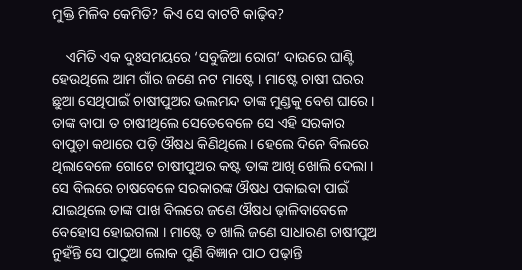ମୁକ୍ତି ମିଳିବ କେମିତି? କିଏ ସେ ବାଟଟି କାଢ଼ିବ?

    ଏମିତି ଏକ ଦୁଃସମୟରେ ‘ସବୁଜିଆ ରୋଗ’ ଦାଉରେ ଘାଣ୍ଟି ହେଉଥିଲେ ଆମ ଗାଁର ଜଣେ ନଟ ମାଷ୍ଟେ । ମାଷ୍ଟେ ଚାଷୀ ଘରର ଛୁଆ ସେଥିପାଇଁ ଚାଷୀପୁଅର ଭଲମନ୍ଦ ତାଙ୍କ ମୁଣ୍ଡକୁ ବେଶ ଘାରେ । ତାଙ୍କ ବାପା ତ ଚାଷୀଥିଲେ ସେତେବେଳେ ସେ ଏହି ସରକାର ବାପୁଡ଼ା କଥାରେ ପଡ଼ି ଔଷଧ କିଣିଥିଲେ । ହେଲେ ଦିନେ ବିଲରେ ଥିଲାବେଳେ ଗୋଟେ ଚାଷୀପୁଅର କଷ୍ଟ ତାଙ୍କ ଆଖି ଖୋଲି ଦେଲା । ସେ ବିଲରେ ଚାଷବେଳେ ସରକାରଙ୍କ ଔଷଧ ପକାଇବା ପାଇଁ ଯାଇଥିଲେ ତାଙ୍କ ପାଖ ବିଲରେ ଜଣେ ଔଷଧ ଢ଼ାଳିବାବେଳେ ବେହୋସ ହୋଇଗଲା । ମାଷ୍ଟେ ତ ଖାଲି ଜଣେ ସାଧାରଣ ଚାଷୀପୁଅ ନୁହଁନ୍ତି ସେ ପାଠୁଆ ଲୋକ ପୁଣି ବିଜ୍ଞାନ ପାଠ ପଢ଼ାନ୍ତି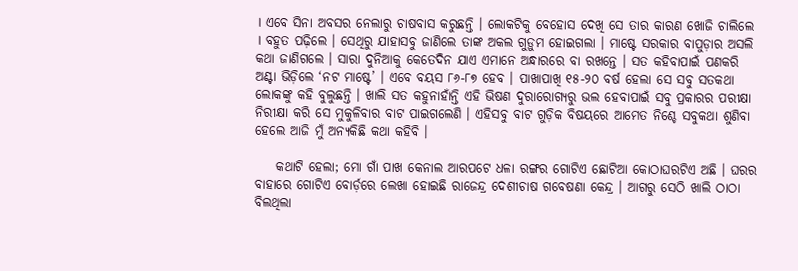। ଏବେ ସିନା ଅବସର ନେଲାରୁ ଚାଷବାସ କରୁଛନ୍ତି । ଲୋକଟିକୁ ବେହୋସ ଦେଖି ସେ ତାର କାରଣ ଖୋଜି ଚାଲିଲେ । ବହୁତ ପଢ଼ିଲେ । ସେଥିରୁ ଯାହାସବୁ ଜାଣିଲେ ତାଙ୍କ ଅକଲ ଗୁଡ଼ୁମ ହୋଇଗଲା । ମାଷ୍ଟେ ସରକାର ବାପୁଡ଼ାର ଅସଲି କଥା ଜାଣିଗଲେ । ସାରା ଦୁନିଆକୁ କେତେଦିନ ଯାଏ ଏମାନେ ଅନ୍ଧାରରେ ବା ରଖନ୍ତେ । ସତ କହିବାପାଇଁ ପଣକରି ଅଣ୍ଟା ଭିଡ଼ିଲେ ‘ନଟ ମାଷ୍ଟେ’ । ଏବେ ବୟସ ୮୬-୮୭ ହେବ । ପାଖାପାଖି ୧୫-୨୦ ବର୍ଷ ହେଲା ସେ ସବୁ ସତକଥା ଲୋକଙ୍କୁ କହି ବୁଲୁଛନ୍ତି । ଖାଲି ସତ କହୁନାହାଁନ୍ତି ଏହି ଭିଷଣ ଦୁରାରୋଗ୍ୟରୁ ଭଲ ହେବାପାଇଁ ସବୁ ପ୍ରକାରର ପରୀକ୍ଷା ନିରୀକ୍ଷା କରି ସେ ମୁକୁଳିବାର ବାଟ ପାଇଗଲେଣି । ଏହିସବୁ ବାଟ ଗୁଡ଼ିକ ବିଷୟରେ ଆମେତ ନିଶ୍ଚେ ସବୁକଥା ଶୁଣିବା ହେଲେ ଆଜି ମୁଁ ଅନ୍ୟକିଛି କଥା କହିବି ।

    କଥାଟି ହେଲା; ମୋ ଗାଁ ପାଖ କେନାଲ ଆରପଟେ ଧଳା ରଙ୍ଗର ଗୋଟିଏ ଛୋଟିଆ କୋଠାଘରଟିଏ ଅଛି । ଘରର ବାହାରେ ଗୋଟିଏ ବୋର୍ଡ଼ରେ ଲେଖା ହୋଇଛି ରାଜେନ୍ଦ୍ର ଦେଶୀଚାଷ ଗବେଷଣା କେନ୍ଦ୍ର । ଆଗରୁ ସେଠି ଖାଲି ଠାଠା ବିଲଥିଲା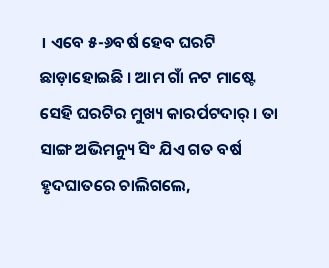। ଏବେ ୫-୬ବର୍ଷ ହେବ ଘରଟି ଛାଡ଼ାହୋଇଛି । ଆମ ଗାଁ ନଟ ମାଷ୍ଟେ ସେହି ଘରଟିର ମୁଖ୍ୟ କାରର୍ପଟଦାର୍ । ତା ସାଙ୍ଗ ଅଭିମନ୍ୟୁ ସିଂ ଯିଏ ଗତ ବର୍ଷ ହୃଦଘାତରେ ଚାଲିଗଲେ,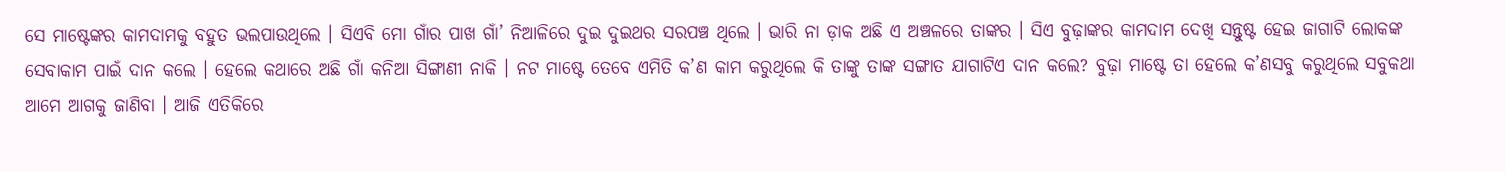ସେ ମାଷ୍ଟେଙ୍କର କାମଦାମକୁ ବହୁତ ଭଲପାଉଥିଲେ । ସିଏବି ମୋ ଗାଁର ପାଖ ଗାଁ’ ନିଆଳିରେ ଦୁଇ ଦୁଇଥର ସରପଞ୍ଚ ଥିଲେ । ଭାରି ନା ଡ଼ାକ ଅଛି ଏ ଅଞ୍ଚଳରେ ତାଙ୍କର । ସିଏ ବୁଢ଼ାଙ୍କର କାମଦାମ ଦେଖି ସନ୍ତୁଷ୍ଟ ହେଇ ଜାଗାଟି ଲୋକଙ୍କ ସେବାକାମ ପାଇଁ ଦାନ କଲେ । ହେଲେ କଥାରେ ଅଛି ଗାଁ କନିଆ ସିଙ୍ଗାଣୀ ନାକି । ନଟ ମାଷ୍ଟେ ତେବେ ଏମିତି କ’ଣ କାମ କରୁଥିଲେ କି ତାଙ୍କୁ ତାଙ୍କ ସଙ୍ଗାତ ଯାଗାଟିଏ ଦାନ କଲେ? ବୁଢ଼ା ମାଷ୍ଟେ ତା ହେଲେ କ’ଣସବୁ କରୁଥିଲେ ସବୁକଥା ଆମେ ଆଗକୁ ଜାଣିବା । ଆଜି ଏତିକିରେ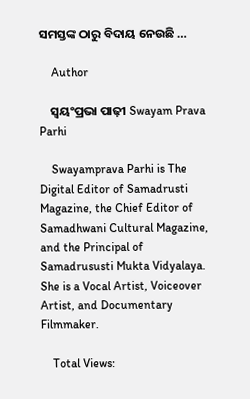ସମସ୍ତଙ୍କ ଠାରୁ ବିଦାୟ ନେଉଛି …

    Author

    ସ୍ଵୟଂପ୍ରଭା ପାଢ଼ୀ Swayam Prava Parhi

    Swayamprava Parhi is The Digital Editor of Samadrusti Magazine, the Chief Editor of Samadhwani Cultural Magazine, and the Principal of Samadrususti Mukta Vidyalaya. She is a Vocal Artist, Voiceover Artist, and Documentary Filmmaker.

    Total Views: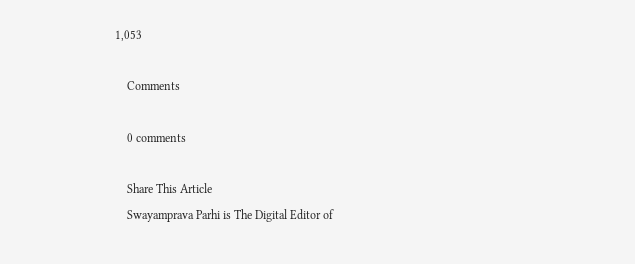1,053

    Comments

    0 comments

    Share This Article
    Swayamprava Parhi is The Digital Editor of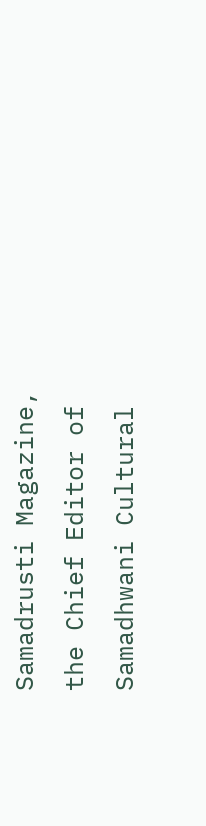Samadrusti Magazine, the Chief Editor of Samadhwani Cultural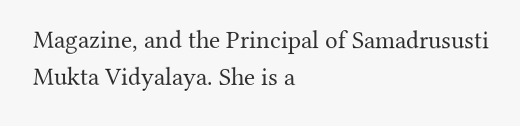Magazine, and the Principal of Samadrususti Mukta Vidyalaya. She is a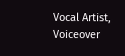Vocal Artist, Voiceover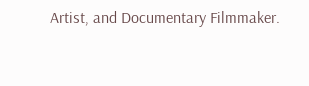Artist, and Documentary Filmmaker.